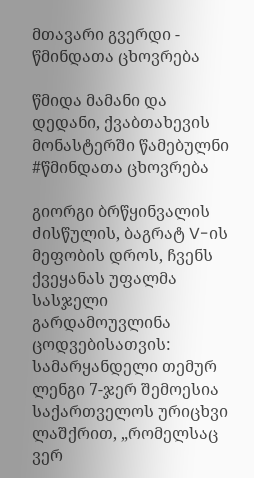მთავარი გვერდი - წმინდათა ცხოვრება

წმიდა მამანი და დედანი, ქვაბთახევის მონასტერში წამებულნი
#წმინდათა ცხოვრება

გიორგი ბრწყინვალის ძისწულის, ბაგრატ V-ის მეფობის დროს, ჩვენს ქვეყანას უფალმა სასჯელი გარდამოუვლინა ცოდვებისათვის: სამარყანდელი თემურ ლენგი 7-ჯერ შემოესია საქართველოს ურიცხვი ლაშქრით, „რომელსაც ვერ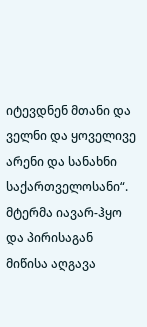იტევდნენ მთანი და ველნი და ყოველივე არენი და სანახნი საქართველოსანი“. მტერმა იავარ-ჰყო და პირისაგან მიწისა აღგავა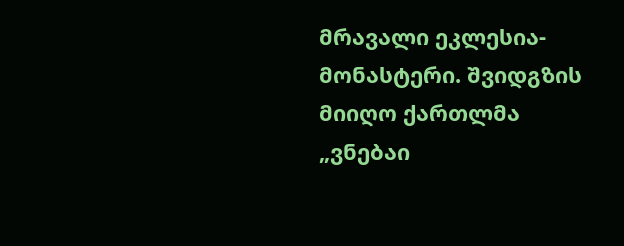მრავალი ეკლესია-მონასტერი. შვიდგზის მიიღო ქართლმა „ვნებაი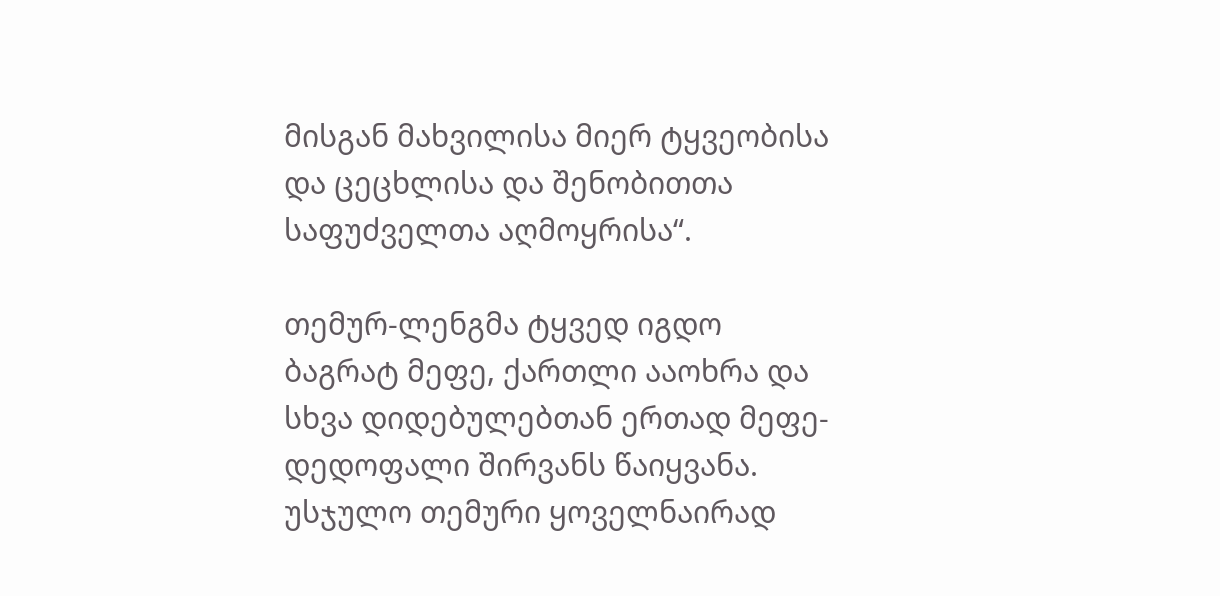მისგან მახვილისა მიერ ტყვეობისა და ცეცხლისა და შენობითთა საფუძველთა აღმოყრისა“.

თემურ-ლენგმა ტყვედ იგდო ბაგრატ მეფე, ქართლი ააოხრა და სხვა დიდებულებთან ერთად მეფე-დედოფალი შირვანს წაიყვანა. უსჯულო თემური ყოველნაირად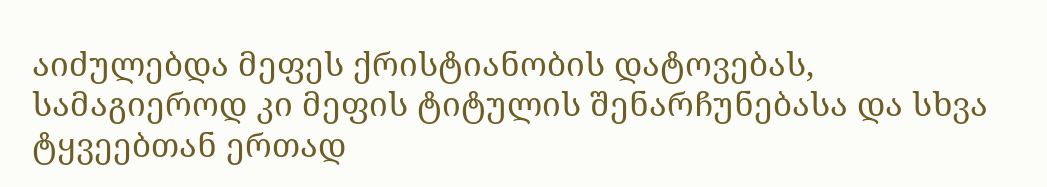აიძულებდა მეფეს ქრისტიანობის დატოვებას, სამაგიეროდ კი მეფის ტიტულის შენარჩუნებასა და სხვა ტყვეებთან ერთად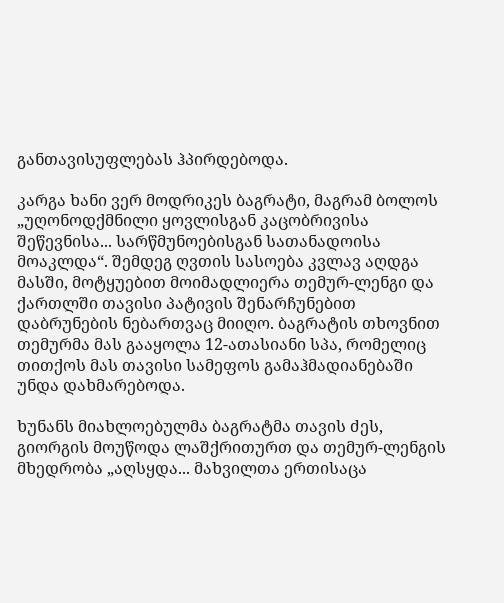განთავისუფლებას ჰპირდებოდა.

კარგა ხანი ვერ მოდრიკეს ბაგრატი, მაგრამ ბოლოს „უღონოდქმნილი ყოვლისგან კაცობრივისა შეწევნისა... სარწმუნოებისგან სათანადოისა მოაკლდა“. შემდეგ ღვთის სასოება კვლავ აღდგა მასში, მოტყუებით მოიმადლიერა თემურ-ლენგი და ქართლში თავისი პატივის შენარჩუნებით დაბრუნების ნებართვაც მიიღო. ბაგრატის თხოვნით თემურმა მას გააყოლა 12-ათასიანი სპა, რომელიც თითქოს მას თავისი სამეფოს გამაჰმადიანებაში უნდა დახმარებოდა.

ხუნანს მიახლოებულმა ბაგრატმა თავის ძეს, გიორგის მოუწოდა ლაშქრითურთ და თემურ-ლენგის მხედრობა „აღსყდა... მახვილთა ერთისაცა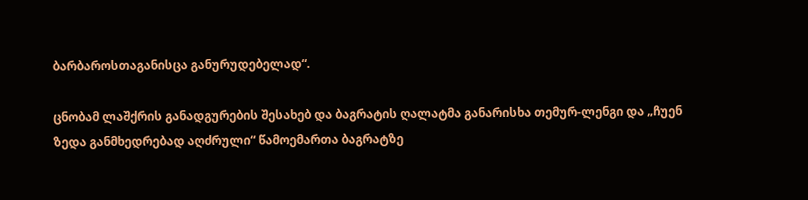ბარბაროსთაგანისცა განურუდებელად“.

ცნობამ ლაშქრის განადგურების შესახებ და ბაგრატის ღალატმა განარისხა თემურ-ლენგი და „ჩუენ ზედა განმხედრებად აღძრული“ წამოემართა ბაგრატზე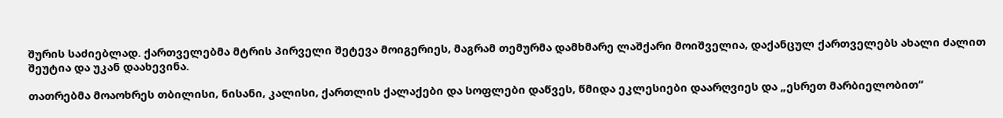შურის საძიებლად. ქართველებმა მტრის პირველი შეტევა მოიგერიეს, მაგრამ თემურმა დამხმარე ლაშქარი მოიშველია, დაქანცულ ქართველებს ახალი ძალით შეუტია და უკან დაახევინა.

თათრებმა მოაოხრეს თბილისი, ნისანი, კალისი, ქართლის ქალაქები და სოფლები დაწვეს, წმიდა ეკლესიები დაარღვიეს და „ესრეთ მარბიელობით“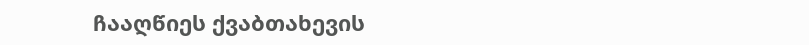ჩააღწიეს ქვაბთახევის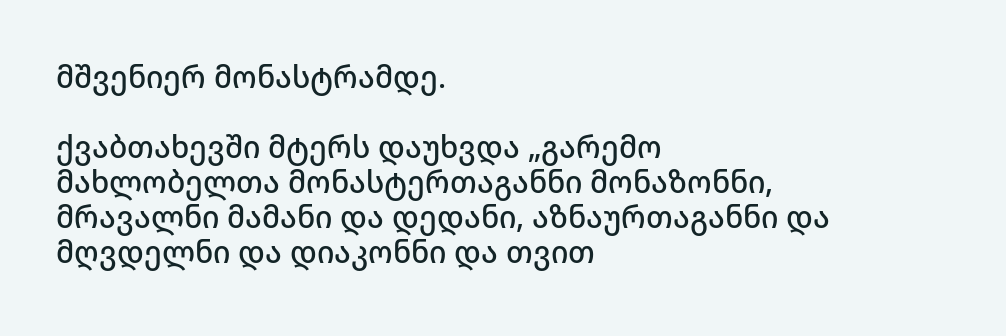მშვენიერ მონასტრამდე.

ქვაბთახევში მტერს დაუხვდა „გარემო მახლობელთა მონასტერთაგანნი მონაზონნი, მრავალნი მამანი და დედანი, აზნაურთაგანნი და მღვდელნი და დიაკონნი და თვით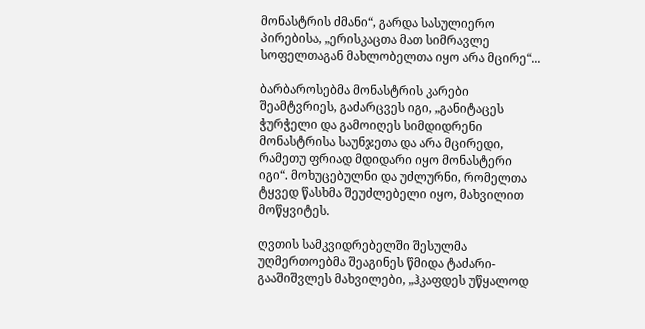მონასტრის ძმანი“, გარდა სასულიერო პირებისა, „ერისკაცთა მათ სიმრავლე სოფელთაგან მახლობელთა იყო არა მცირე“...

ბარბაროსებმა მონასტრის კარები შეამტვრიეს, გაძარცვეს იგი, „განიტაცეს ჭურჭელი და გამოიღეს სიმდიდრენი მონასტრისა საუნჯეთა და არა მცირედი, რამეთუ ფრიად მდიდარი იყო მონასტერი იგი“. მოხუცებულნი და უძლურნი, რომელთა ტყვედ წასხმა შეუძლებელი იყო, მახვილით მოწყვიტეს.

ღვთის სამკვიდრებელში შესულმა უღმერთოებმა შეაგინეს წმიდა ტაძარი-გააშიშვლეს მახვილები, „ჰკაფდეს უწყალოდ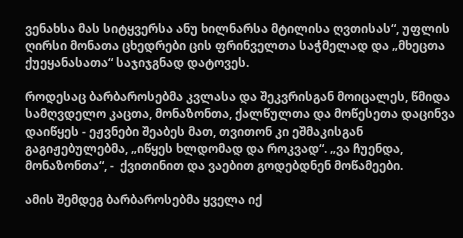ვენახსა მას სიტყვერსა ანუ ხილნარსა მტილისა ღვთისას“, უფლის ღირსი მონათა ცხედრები ცის ფრინველთა საჭმელად და „მხეცთა ქუეყანასათა“ საჯიჯგნად დატოვეს.

როდესაც ბარბაროსებმა კვლასა და შეკვრისგან მოიცალეს, წმიდა სამღვდელო კაცთა, მონაზონთა, ქალწულთა და მოწესეთა დაცინვა დაიწყეს - ეჟვნები შეაბეს მათ, თვითონ კი ეშმაკისგან გაგიჟებულებმა, „იწყეს ხლდომად და როკვად“. „ვა ჩუენდა, მონაზონთა“, -  ქვითინით და ვაებით გოდებდნენ მოწამეები.

ამის შემდეგ ბარბაროსებმა ყველა იქ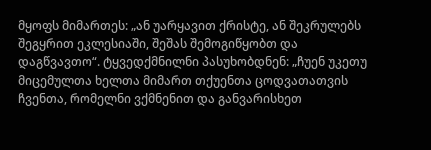მყოფს მიმართეს: „ან უარყავით ქრისტე, ან შეკრულებს შეგყრით ეკლესიაში, შეშას შემოგიწყობთ და დაგწვავთო“. ტყვედქმნილნი პასუხობდნენ: „ჩუენ უკეთუ მიცემულთა ხელთა მიმართ თქუენთა ცოდვათათვის ჩვენთა, რომელნი ვქმნენით და განვარისხეთ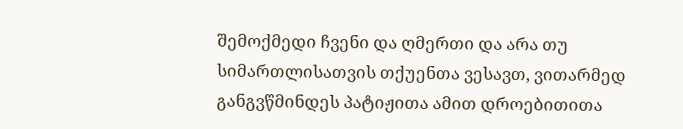შემოქმედი ჩვენი და ღმერთი და არა თუ სიმართლისათვის თქუენთა ვესავთ, ვითარმედ განგვწმინდეს პატიჟითა ამით დროებითითა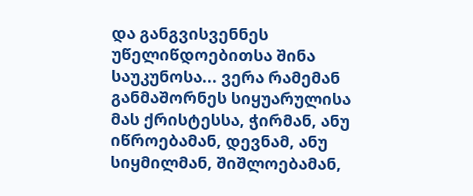და განგვისვენნეს უწელიწდოებითსა შინა საუკუნოსა... ვერა რამემან განმაშორნეს სიყუარულისა მას ქრისტესსა, ჭირმან, ანუ იწროებამან, დევნამ, ანუ სიყმილმან, შიშლოებამან,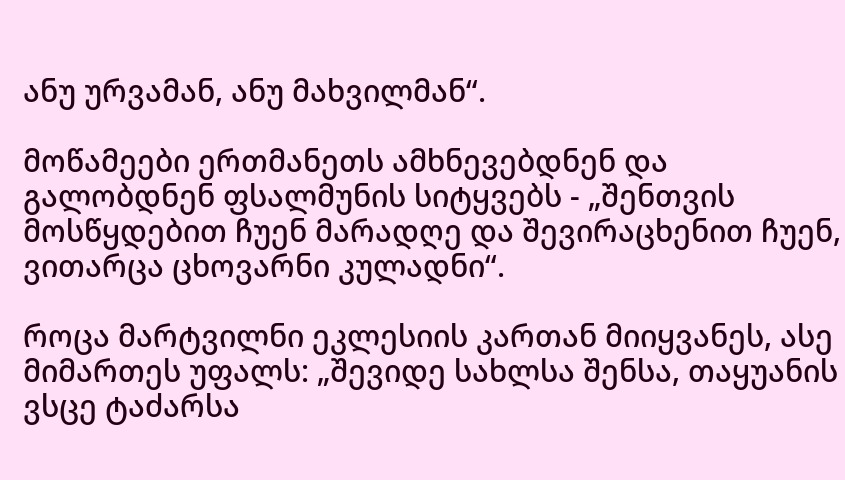ანუ ურვამან, ანუ მახვილმან“.

მოწამეები ერთმანეთს ამხნევებდნენ და გალობდნენ ფსალმუნის სიტყვებს - „შენთვის მოსწყდებით ჩუენ მარადღე და შევირაცხენით ჩუენ, ვითარცა ცხოვარნი კულადნი“.

როცა მარტვილნი ეკლესიის კართან მიიყვანეს, ასე მიმართეს უფალს: „შევიდე სახლსა შენსა, თაყუანის ვსცე ტაძარსა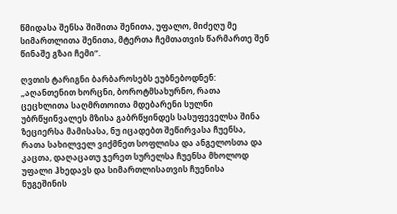წმიდასა შენსა შიშითა შენითა, უფალო, მიძეღუ მე სიმართლითა შენითა, მტერთა ჩემთათვის წარმართე შენ წინაშე გზაი ჩემი“.

ღვთის ტარიგნი ბარბაროსებს ეუბნებოდნენ: „აღანთენით ხორცნი, ბოროტმსახურნო, რათა ცეცხლითა საღმრთოითა მდებარენი სულნი უბრწყინვალეს მზისა გაბრწყინდეს სასუფეველსა შინა ზეციერსა მამისასა, ნუ იცადებთ შეწირვასა ჩუენსა, რათა სახილველ ვიქმნეთ სოფლისა და ანგელოსთა და კაცთა, დაღაცათუ ჯერეთ სურელსა ჩუენსა მხოლოდ უფალი ჰხედავს და სიმართლისათვის ჩუენისა ნუგეშინის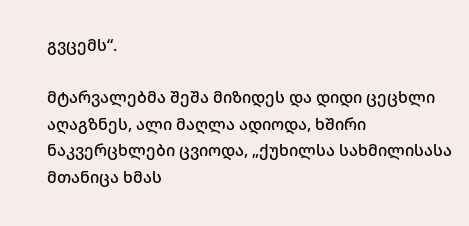გვცემს“.

მტარვალებმა შეშა მიზიდეს და დიდი ცეცხლი აღაგზნეს, ალი მაღლა ადიოდა, ხშირი ნაკვერცხლები ცვიოდა, „ქუხილსა სახმილისასა მთანიცა ხმას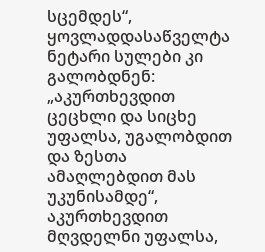სცემდეს“, ყოვლადდასაწველტა ნეტარი სულები კი გალობდნენ: „აკურთხევდით ცეცხლი და სიცხე უფალსა, უგალობდით და ზესთა ამაღლებდით მას უკუნისამდე“, აკურთხევდით მღვდელნი უფალსა,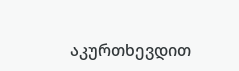აკურთხევდით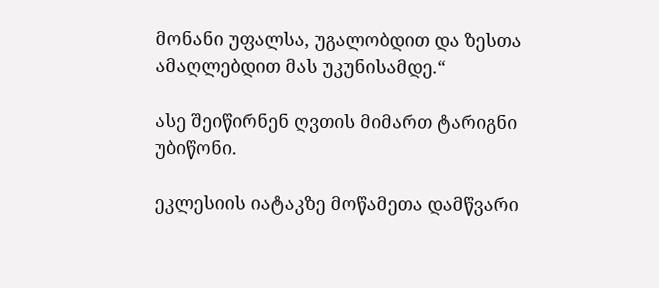მონანი უფალსა, უგალობდით და ზესთა ამაღლებდით მას უკუნისამდე.“

ასე შეიწირნენ ღვთის მიმართ ტარიგნი უბიწონი.

ეკლესიის იატაკზე მოწამეთა დამწვარი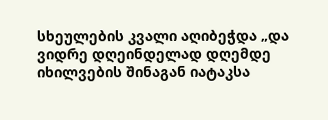სხეულების კვალი აღიბეჭდა „და ვიდრე დღეინდელად დღემდე იხილვების შინაგან იატაკსა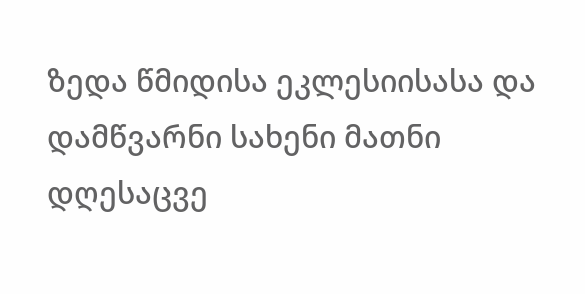ზედა წმიდისა ეკლესიისასა და დამწვარნი სახენი მათნი დღესაცვე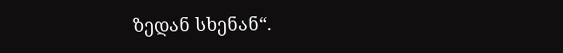ზედან სხენან“.